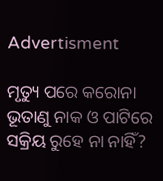Advertisment

ମୃତ୍ୟୁ ପରେ କରୋନା ଭୂତାଣୁ ନାକ ଓ ପାଟିରେ ସକ୍ରିୟ ରୁହେ ନା ନାହିଁ?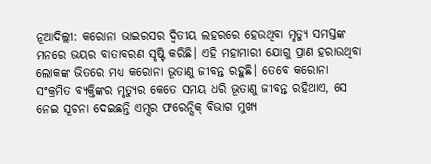ନୂଆଦିଲ୍ଲୀ: କରୋନା ଭାଇରସର ଦ୍ୱିତୀୟ ଲହରରେ ହେଉଥିବା ମୃତ୍ୟୁ ସମସ୍ତଙ୍କ ମନରେ ଭୟର ବାତାବରଣ ସୃଷ୍ଟି କରିଛି। ଏହି ମହାମାରୀ ଯୋଗୁ ପ୍ରାଣ ହରାଉଥିବା ଲୋକଙ୍କ ଭିତରେ ମଧ୍ୟ କରୋନା ଭୂତାଣୁ ଜୀବନ୍ତ ରହୁଛି। ତେବେ କରୋନା ସଂକ୍ରମିତ ବ୍ୟକ୍ତିଙ୍କର ମୃତ୍ୟୁର କେତେ ସମୟ ଧରି ଭୂତାଣୁ ଜୀବନ୍ତ ରହିଥାଏ, ସେ ନେଇ ସୂଚନା ଦେଇଛନ୍ତି ଏମ୍ସର ଫରେନ୍ସିକ୍ ବିଭାଗ ମୁଖ୍ୟ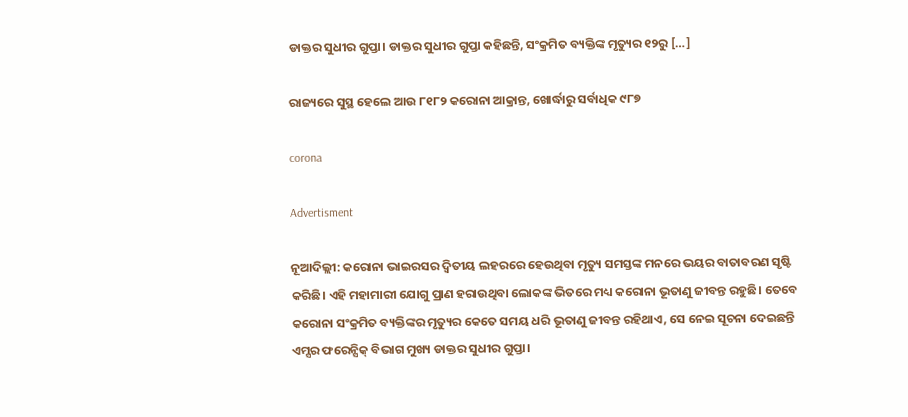ଡାକ୍ତର ସୁଧୀର ଗୁପ୍ତା। ଡାକ୍ତର ସୁଧୀର ଗୁପ୍ତା କହିଛନ୍ତି, ସଂକ୍ରମିତ ବ୍ୟକ୍ତିଙ୍କ ମୃତ୍ୟୁର ୧୨ରୁ […]

ରାଜ୍ୟରେ ସୁସ୍ଥ ହେଲେ ଆଉ ୮୧୮୨ କରୋନା ଆକ୍ରାନ୍ତ, ଖୋର୍ଦ୍ଧାରୁ ସର୍ବାଧିକ ୯୮୭

corona

Advertisment

ନୂଆଦିଲ୍ଲୀ: କରୋନା ଭାଇରସର ଦ୍ୱିତୀୟ ଲହରରେ ହେଉଥିବା ମୃତ୍ୟୁ ସମସ୍ତଙ୍କ ମନରେ ଭୟର ବାତାବରଣ ସୃଷ୍ଟି କରିଛି। ଏହି ମହାମାରୀ ଯୋଗୁ ପ୍ରାଣ ହରାଉଥିବା ଲୋକଙ୍କ ଭିତରେ ମଧ୍ୟ କରୋନା ଭୂତାଣୁ ଜୀବନ୍ତ ରହୁଛି। ତେବେ କରୋନା ସଂକ୍ରମିତ ବ୍ୟକ୍ତିଙ୍କର ମୃତ୍ୟୁର କେତେ ସମୟ ଧରି ଭୂତାଣୁ ଜୀବନ୍ତ ରହିଥାଏ, ସେ ନେଇ ସୂଚନା ଦେଇଛନ୍ତି ଏମ୍ସର ଫରେନ୍ସିକ୍ ବିଭାଗ ମୁଖ୍ୟ ଡାକ୍ତର ସୁଧୀର ଗୁପ୍ତା।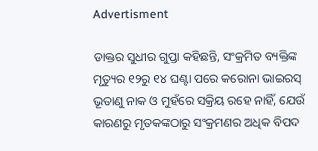Advertisment

ଡାକ୍ତର ସୁଧୀର ଗୁପ୍ତା କହିଛନ୍ତି, ସଂକ୍ରମିତ ବ୍ୟକ୍ତିଙ୍କ ମୃତ୍ୟୁର ୧୨ରୁ ୧୪ ଘଣ୍ଟା ପରେ କରୋନା ଭାଇରସ୍ ଭୂତାଣୁ ନାକ ଓ ମୁହଁରେ ସକ୍ରିୟ ରହେ ନାହିଁ, ଯେଉଁ କାରଣରୁ ମୃତକଙ୍କଠାରୁ ସଂକ୍ରମଣର ଅଧିକ ବିପଦ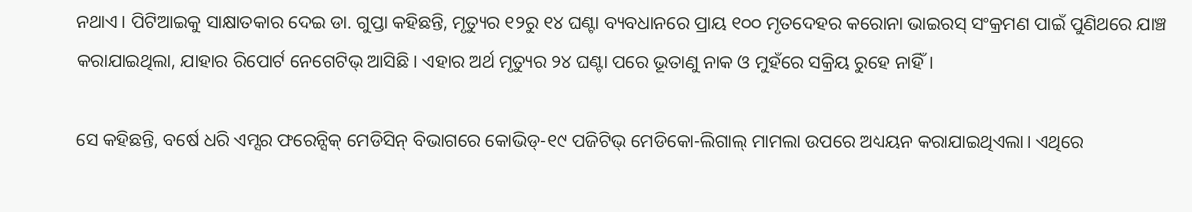ନଥାଏ। ପିଟିଆଇକୁ ସାକ୍ଷାତକାର ଦେଇ ଡା. ଗୁପ୍ତା କହିଛନ୍ତି, ମୃତ୍ୟୁର ୧୨ରୁ ୧୪ ଘଣ୍ଟା ବ୍ୟବଧାନରେ ପ୍ରାୟ ୧୦୦ ମୃତଦେହର କରୋନା ଭାଇରସ୍ ସଂକ୍ରମଣ ପାଇଁ ପୁଣିଥରେ ଯାଞ୍ଚ କରାଯାଇଥିଲା, ଯାହାର ରିପୋର୍ଟ ନେଗେଟିଭ୍ ଆସିଛି। ଏହାର ଅର୍ଥ ମୃତ୍ୟୁର ୨୪ ଘଣ୍ଟା ପରେ ଭୂତାଣୁ ନାକ ଓ ମୁହଁରେ ସକ୍ରିୟ ରୁହେ ନାହିଁ।

ସେ କହିଛନ୍ତି, ବର୍ଷେ ଧରି ଏମ୍ସର ଫରେନ୍ସିକ୍ ମେଡିସିନ୍ ବିଭାଗରେ କୋଭିଡ୍-୧୯ ପଜିଟିଭ୍ ମେଡିକୋ-ଲିଗାଲ୍ ମାମଲା ଉପରେ ଅଧ୍ୟୟନ କରାଯାଇଥିଏଲା। ଏଥିରେ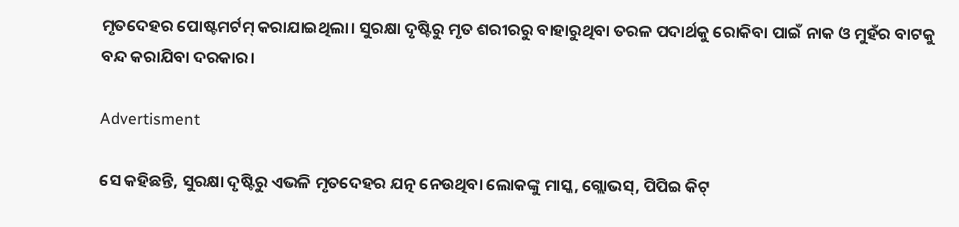ମୃତଦେହର ପୋଷ୍ଟମର୍ଟମ୍ କରାଯାଇଥିଲା। ସୁରକ୍ଷା ଦୃଷ୍ଟିରୁ ମୃତ ଶରୀରରୁ ବାହାରୁଥିବା ତରଳ ପଦାର୍ଥକୁ ରୋକିବା ପାଇଁ ନାକ ଓ ମୁହଁର ବାଟକୁ ବନ୍ଦ କରାଯିବା ଦରକାର।

Advertisment

ସେ କହିଛନ୍ତି, ସୁରକ୍ଷା ଦୃଷ୍ଟିରୁ ଏଭଳି ମୃତଦେହର ଯତ୍ନ ନେଉଥିବା ଲୋକଙ୍କୁ ମାସ୍କ, ଗ୍ଲୋଭସ୍, ପିପିଇ କିଟ୍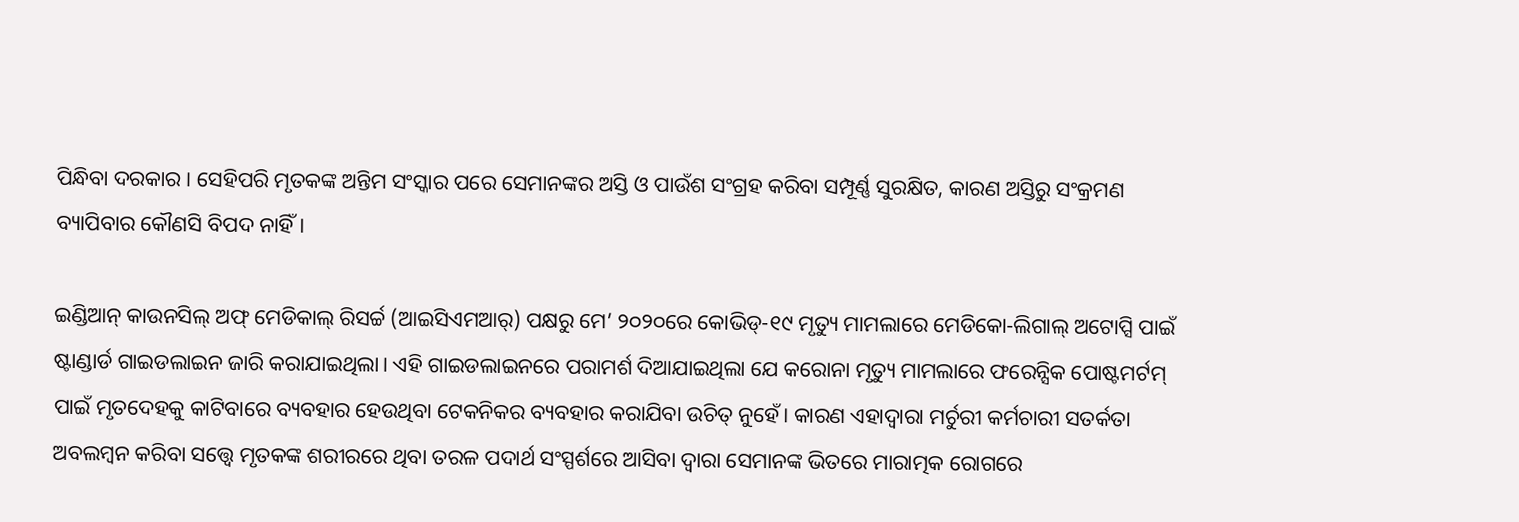ପିନ୍ଧିବା ଦରକାର। ସେହିପରି ମୃତକଙ୍କ ଅନ୍ତିମ ସଂସ୍କାର ପରେ ସେମାନଙ୍କର ଅସ୍ତି ଓ ପାଉଁଶ ସଂଗ୍ରହ କରିବା ସମ୍ପୂର୍ଣ୍ଣ ସୁରକ୍ଷିତ, କାରଣ ଅସ୍ତିରୁ ସଂକ୍ରମଣ ବ୍ୟାପିବାର କୌଣସି ବିପଦ ନାହିଁ।

ଇଣ୍ଡିଆନ୍ କାଉନସିଲ୍ ଅଫ୍ ମେଡିକାଲ୍ ରିସର୍ଚ୍ଚ (ଆଇସିଏମଆର୍) ପକ୍ଷରୁ ମେ’ ୨୦୨୦ରେ କୋଭିଡ୍‌-୧୯ ମୃତ୍ୟୁ ମାମଲାରେ ମେଡିକୋ-ଲିଗାଲ୍ ଅଟୋପ୍ସି ପାଇଁ ଷ୍ଟାଣ୍ଡାର୍ଡ ଗାଇଡଲାଇନ ଜାରି କରାଯାଇଥିଲା। ଏହି ଗାଇଡଲାଇନରେ ପରାମର୍ଶ ଦିଆଯାଇଥିଲା ଯେ କରୋନା ମୃତ୍ୟୁ ମାମଲାରେ ଫରେନ୍ସିକ ପୋଷ୍ଟମର୍ଟମ୍ ପାଇଁ ମୃତଦେହକୁ କାଟିବାରେ ବ୍ୟବହାର ହେଉଥିବା ଟେକନିକର ବ୍ୟବହାର କରାଯିବା ଉଚିତ୍ ନୁହେଁ। କାରଣ ଏହାଦ୍ୱାରା ମର୍ଚୁରୀ କର୍ମଚାରୀ ସତର୍କତା ଅବଲମ୍ବନ କରିବା ସତ୍ତ୍ୱେ ମୃତକଙ୍କ ଶରୀରରେ ଥିବା ତରଳ ପଦାର୍ଥ ସଂସ୍ପର୍ଶରେ ଆସିବା ଦ୍ୱାରା ସେମାନଙ୍କ ଭିତରେ ମାରାତ୍ମକ ରୋଗରେ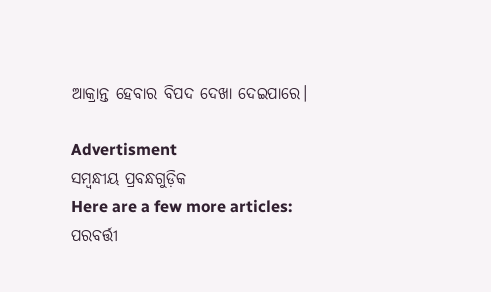ଆକ୍ରାନ୍ତ ହେବାର ବିପଦ ଦେଖା ଦେଇପାରେ।

Advertisment
ସମ୍ବନ୍ଧୀୟ ପ୍ରବନ୍ଧଗୁଡ଼ିକ
Here are a few more articles:
ପରବର୍ତ୍ତୀ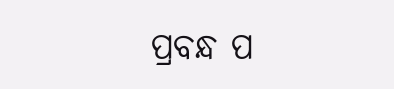ପ୍ରବନ୍ଧ ପ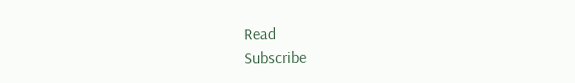Read
Subscribe